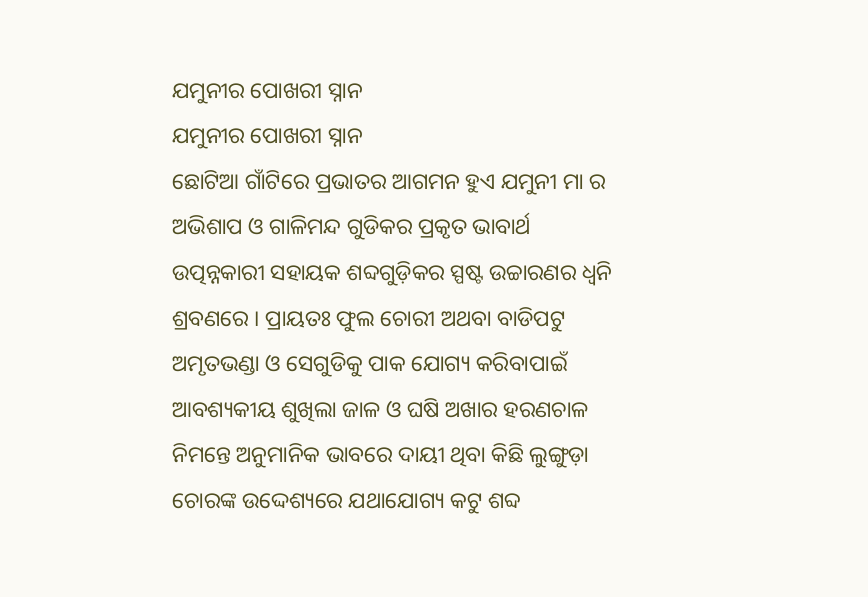ଯମୁନୀର ପୋଖରୀ ସ୍ନାନ
ଯମୁନୀର ପୋଖରୀ ସ୍ନାନ
ଛୋଟିଆ ଗାଁଟିରେ ପ୍ରଭାତର ଆଗମନ ହୁଏ ଯମୁନୀ ମା ର ଅଭିଶାପ ଓ ଗାଳିମନ୍ଦ ଗୁଡିକର ପ୍ରକୃତ ଭାବାର୍ଥ ଉତ୍ପନ୍ନକାରୀ ସହାୟକ ଶବ୍ଦଗୁଡ଼ିକର ସ୍ପଷ୍ଟ ଉଚ୍ଚାରଣର ଧ୍ବନି ଶ୍ରବଣରେ । ପ୍ରାୟତଃ ଫୁଲ ଚୋରୀ ଅଥବା ବାଡିପଟୁ ଅମୃତଭଣ୍ଡା ଓ ସେଗୁଡିକୁ ପାକ ଯୋଗ୍ୟ କରିବାପାଇଁ ଆବଶ୍ୟକୀୟ ଶୁଖିଲା ଜାଳ ଓ ଘଷି ଅଖାର ହରଣଚାଳ ନିମନ୍ତେ ଅନୁମାନିକ ଭାବରେ ଦାୟୀ ଥିବା କିଛି ଲୁଙ୍ଗୁଡ଼ା ଚୋରଙ୍କ ଉଦ୍ଦେଶ୍ୟରେ ଯଥାଯୋଗ୍ୟ କଟୁ ଶବ୍ଦ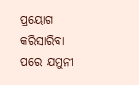ପ୍ରୟୋଗ କରିସାରିବା ପରେ ଯମୁନୀ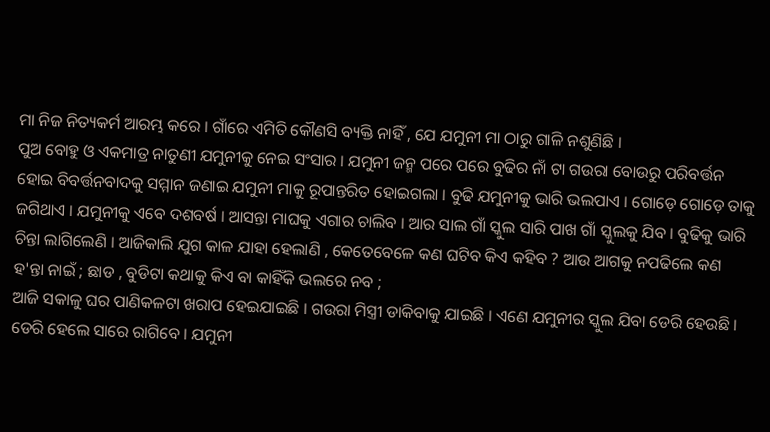ମା ନିଜ ନିତ୍ୟକର୍ମ ଆରମ୍ଭ କରେ । ଗାଁରେ ଏମିତି କୌଣସି ବ୍ୟକ୍ତି ନାହିଁ , ଯେ ଯମୁନୀ ମା ଠାରୁ ଗାଳି ନଶୁଣିଛି ।
ପୁଅ ବୋହୁ ଓ ଏକମାତ୍ର ନାତୁଣୀ ଯମୁନୀକୁ ନେଇ ସଂସାର । ଯମୁନୀ ଜନ୍ମ ପରେ ପରେ ବୁଢିର ନାଁ ଟା ଗଉରା ବୋଉରୁ ପରିବର୍ତ୍ତନ ହୋଇ ବିବର୍ତ୍ତନବାଦକୁ ସମ୍ମାନ ଜଣାଇ ଯମୁନୀ ମାକୁ ରୂପାନ୍ତରିତ ହୋଇଗଲା । ବୁଢି ଯମୁନୀକୁ ଭାରି ଭଲପାଏ । ଗୋଡ଼େ ଗୋଡ଼େ ତାକୁ ଜଗିଥାଏ । ଯମୁନୀକୁ ଏବେ ଦଶବର୍ଷ । ଆସନ୍ତା ମାଘକୁ ଏଗାର ଚାଲିବ । ଆର ସାଲ ଗାଁ ସ୍କୁଲ ସାରି ପାଖ ଗାଁ ସ୍କୁଲକୁ ଯିବ । ବୁଢିକୁ ଭାରି ଚିନ୍ତା ଲାଗିଲେଣି । ଆଜିକାଲି ଯୁଗ କାଳ ଯାହା ହେଲାଣି , କେତେବେଳେ କଣ ଘଟିବ କିଏ କହିବ ? ଆଉ ଆଗକୁ ନପଢିଲେ କଣ ହ'ନ୍ତା ନାଇଁ ; ଛାଡ , ବୁଡିଟା କଥାକୁ କିଏ ବା କାହିଁକି ଭଲରେ ନବ ;
ଆଜି ସକାଳୁ ଘର ପାଣିକଳଟା ଖରାପ ହେଇଯାଇଛି । ଗଉରା ମିସ୍ତ୍ରୀ ଡାକିବାକୁ ଯାଇଛି । ଏଣେ ଯମୁନୀର ସ୍କୁଲ ଯିବା ଡେରି ହେଉଛି । ଡେରି ହେଲେ ସାରେ ରାଗିବେ । ଯମୁନୀ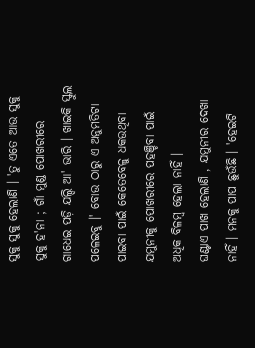ସୁକୁ ସୁକୁ ହେଲାଣି । 'ତୁ ଏତେ ଆଉ ସୁକୁ ସୁକୁ ହ'ନା ; ଗାଁ ମୁଣ୍ଡ ପୋଖରୀରେ ଗାଧେଇ ପଡ଼ି ଯଲ୍ଦି ଆ' ଭାରି । ଖାଇକି ସ୍କୁଲ ପଳେଇବୁ ।' ବୋଉ ଠାରୁ ଏ ଅନୁମତିଟା ପାଇବା ପାଇଁ କେତେବେଳୁ ଧକଉଥିବା ଯମୁନୀକୁ ପୋଖରୀରେ ପହଞ୍ଚିବା ପାଇଁ ଅଧିକ ବିଳମ୍ବ ହେଲା ନାହିଁ ।
ଘଣ୍ଟାଏ ପାଖ ହେଲାଣି , ଯମୁନୀର ଦେଖା ନାହିଁ । ମନକୁ ପାପ ଛୁଉଁଛି । 'ହେଇଟି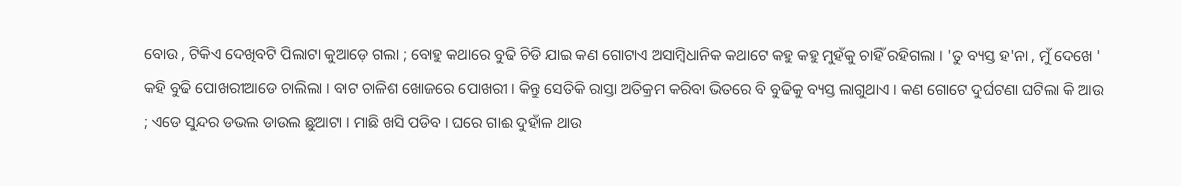ବୋଉ , ଟିକିଏ ଦେଖିବଟି ପିଲାଟା କୁଆଡ଼େ ଗଲା ; ବୋହୁ କଥାରେ ବୁଢି ଚିଡି ଯାଇ କଣ ଗୋଟାଏ ଅସାମ୍ୱିଧାନିକ କଥାଟେ କହୁ କହୁ ମୁହଁକୁ ଚାହିଁ ରହିଗଲା । 'ତୁ ବ୍ୟସ୍ତ ହ'ନା , ମୁଁ ଦେଖେ ' କହି ବୁଢି ପୋଖରୀଆଡେ ଚାଲିଲା । ବାଟ ଚାଳିଶ ଖୋଜରେ ପୋଖରୀ । କିନ୍ତୁ ସେତିକି ରାସ୍ତା ଅତିକ୍ରମ କରିବା ଭିତରେ ବି ବୁଢିକୁ ବ୍ୟସ୍ତ ଲାଗୁଥାଏ । କଣ ଗୋଟେ ଦୁର୍ଘଟଣା ଘଟିଲା କି ଆଉ ; ଏଡେ ସୁନ୍ଦର ଡଭଲ ଡାଉଲ ଛୁଆଟା । ମାଛି ଖସି ପଡିବ । ଘରେ ଗାଈ ଦୁହାଁଳ ଥାଉ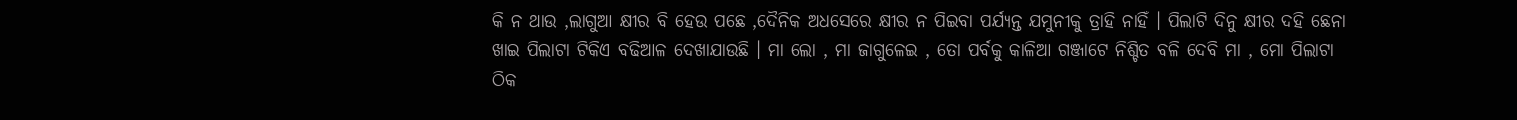କି ନ ଥାଉ ,ଲାଗୁଆ କ୍ଷୀର ବି ହେଉ ପଛେ ,ଦୈନିକ ଅଧସେରେ କ୍ଷୀର ନ ପିଇବା ପର୍ଯ୍ୟନ୍ତ ଯମୁନୀକୁ ତ୍ରାହି ନାହିଁ । ପିଲାଟି ଦିନୁ କ୍ଷୀର ଦହି ଛେନା ଖାଇ ପିଲାଟା ଟିକିଏ ବଢିଆଳ ଦେଖାଯାଉଛି । ମା ଲୋ , ମା ଜାଗୁଳେଇ , ତୋ ପର୍ବକୁ କାଳିଆ ଗଞ୍ଜାଟେ ନିଶ୍ଚିତ ବଳି ଦେବି ମା , ମୋ ପିଲାଟା ଠିକ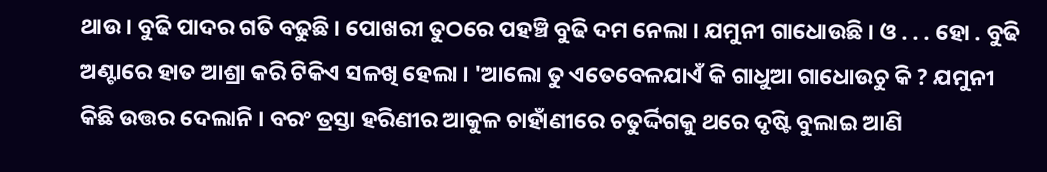ଥାଉ । ବୁଢି ପାଦର ଗତି ବଢୁଛି । ପୋଖରୀ ତୁଠରେ ପହଞ୍ଚି ବୁଢି ଦମ ନେଲା । ଯମୁନୀ ଗାଧୋଉଛି । ଓ . . . ହୋ . ବୁଢି ଅଣ୍ଟାରେ ହାତ ଆଶ୍ରା କରି ଟିକିଏ ସଳଖି ହେଲା । 'ଆଲୋ ତୁ ଏତେବେଳଯାଏଁ କି ଗାଧୁଆ ଗାଧୋଉଚୁ କି ? ଯମୁନୀ କିଛି ଉତ୍ତର ଦେଲାନି । ବରଂ ତ୍ରସ୍ତା ହରିଣୀର ଆକୁଳ ଚାହାଁଣୀରେ ଚତୁର୍ଦ୍ଦିଗକୁ ଥରେ ଦୃଷ୍ଟି ବୁଲାଇ ଆଣି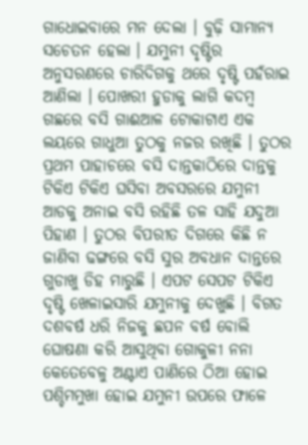ଗାଧୋଇବାରେ ମନ ଦେଲା । ବୁଢ଼ି ସାମାନ୍ୟ ସଚେତନ ହେଲା । ଯମୁନୀ ଦୃଷ୍ଟିର ଅନୁସରଣରେ ଚାରିଦିଗକୁ ଥରେ ଦୃଷ୍ଟି ପହଁରାଇ ଆଣିଲା । ପୋଖରୀ ହୁଡାକୁ ଲାଗି କଦମ୍ବ ଗଛରେ ବସି ଗାଈଆଳ ଟୋକାଟାଏ ଏକ ଲୟରେ ଗାଧୁଆ ତୁଠକୁ ନଜର ରଖିଛି । ତୁଠର ପ୍ରଥମ ପାହାଚରେ ବସି ଦାନ୍ତକାଠିରେ ଦାନ୍ତକୁ ଟିକିଏ ଟିକିଏ ଘସିବା ଅବସରରେ ଯମୁନୀ ଆଡକୁ ଅନାଇ ବସି ରହିଛି ତଳ ସାହି ଯଦୁଆ ପିହାଣ । ତୁଠର ବିପରୀତ ଦିଗରେ କିଛି ନ ଜାଣିବା ଢଙ୍ଗରେ ବସି ସୁର ଅବଧାନ ଦାନ୍ତରେ ଗୁଡାଖୁ ଡିହ ମାରୁଛି । ଏପଟ ସେପଟ ଟିକିଏ ଦୃଷ୍ଟି ଖେଳାଇସାରି ଯମୁନୀକୁ ଦେଖୁଛି । ବିଗତ ଦଶବର୍ଷ ଧରି ନିଜକୁ ଛପନ ବର୍ଷ ବୋଲି ଘୋଷଣା କରି ଆସୁଥିବା ଗୋକୁଳୀ ନନା କେତେବେଳୁ ଅଣ୍ଟାଏ ପାଣିରେ ଠିଆ ହୋଇ ପଶ୍ଚିମମୁଖା ହୋଇ ଯମୁନୀ ଉପରେ ଫାଳେ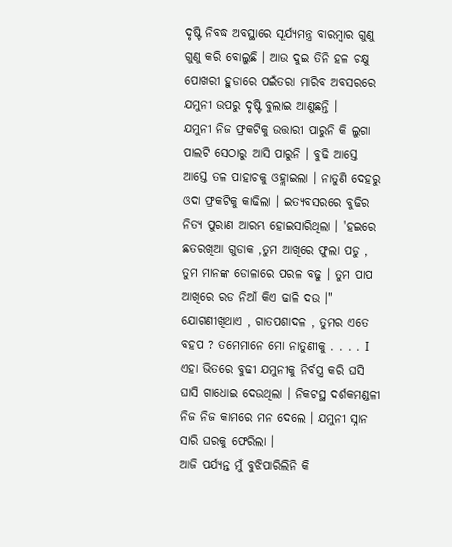ଦୃଷ୍ଟି ନିବଦ୍ଧ ଅବସ୍ଥାରେ ସୂର୍ଯ୍ୟମନ୍ତ୍ର ବାରମ୍ଵାର ଗୁଣୁ ଗୁଣୁ କରି ବୋଲୁଛି । ଆଉ ଦୁଇ ତିନି ହଳ ଚକ୍ଷୁ ପୋଖରୀ ହୁଡାରେ ପଇଁତରା ମାରିବ ଅବସରରେ ଯମୁନୀ ଉପରୁ ଦୃଷ୍ଟି ବୁଲାଇ ଆଣୁଛନ୍ତି ।
ଯମୁନୀ ନିଜ ଫ୍ରକଟିକୁ ଉତ୍ତାରୀ ପାରୁନି କି ଲୁଗା ପାଲଟି ସେଠାରୁ ଆସି ପାରୁନି । ବୁଢି ଆସ୍ତେ ଆସ୍ତେ ତଳ ପାହାଚକୁ ଓହ୍ଲାଇଲା । ନାତୁଣି ଦେହରୁ ଓଦା ଫ୍ରକଟିକୁ କାଢିଲା । ଇତ୍ୟବସରରେ ବୁଢିର ନିତ୍ୟ ପୁରାଣ ଆରମ୍ଭ ହୋଇସାରିଥିଲା । 'ହଇରେ ଛତରଖିଆ ଗୁଡାକ ,ତୁମ ଆଖିରେ ଫୁଲା ପଡୁ , ତୁମ ମାନଙ୍କ ଡୋଳାରେ ପରଳ ବଢୁ । ତୁମ ପାପ ଆଖିରେ ରଡ ନିଆଁ କିଏ ଢାଳି ଦଉ ।" ଯୋଗଣୀଖିଥାଏ , ଗାତପଶାଦଳ , ତୁମର ଏତେ ବହପ ? ତମେମାନେ ମୋ ନାତୁଣୀକୁ . . . . I ଏହା ଭିତରେ ବୁଢୀ ଯମୁନୀକୁ ନିର୍ବସ୍ତ୍ର କରି ଘସି ଘାସି ଗାଧୋଇ ଦେଉଥିଲା । ନିକଟସ୍ଥ ଦର୍ଶକମଣ୍ଡଳୀ ନିଜ ନିଜ କାମରେ ମନ ଦେଲେ । ଯମୁନୀ ସ୍ନାନ ସାରି ଘରକୁ ଫେରିଲା ।
ଆଜି ପର୍ଯ୍ୟନ୍ତ ମୁଁ ବୁଝିପାରିଲିନି କି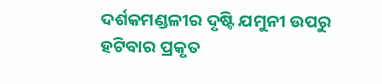ଦର୍ଶକମଣ୍ଡଳୀର ଦୃଷ୍ଟି ଯମୁନୀ ଉପରୁ ହଟିବାର ପ୍ରକୃତ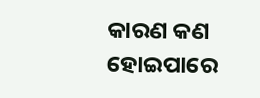କାରଣ କଣ ହୋଇପାରେ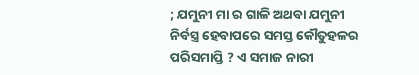; ଯମୁନୀ ମା ର ଗାଳି ଅଥବା ଯମୁନୀ ନିର୍ବସ୍ତ୍ର ହେବାପରେ ସମସ୍ତ କୌତୁହଳର ପରିସମାପ୍ତି ? ଏ ସମାଜ ନାରୀ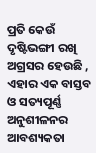ପ୍ରତି କେଉଁ ଦୃଷ୍ଟିଭଙ୍ଗୀ ରଖି ଅଗ୍ରସର ହେଉଛି , ଏହାର ଏକ ବାସ୍ତବ ଓ ସତ୍ୟପୂର୍ଣ୍ଣ ଅନୁଶୀଳନର ଆବଶ୍ୟକତା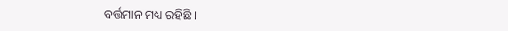ବର୍ତ୍ତମାନ ମଧ୍ୟ ରହିଛି ।